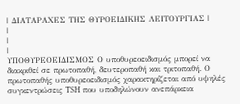| ΔΙΑΤΑΡΑΧΕΣ ΤΗΣ ΘΥΡΟΕΙΔΙΚΗΣ ΛΕΙΤΟΥΡΓΙΑΣ |
|
|
|
ΥΠΟΘΥΡΕΟΕΙΔΙΣΜΟΣ Ο υποθυρεοειδισμός μπορεί να διακριθεί σε πρωτοπαθή, δευτεροπαθή και τριτοπαθή. Ο πρωτοπαθής υποθυρεοειδισμός χαρακτηρίζεται από υψηλές συγκεντρώσεις TSH που υποδηλώνουν ανεπάρκεια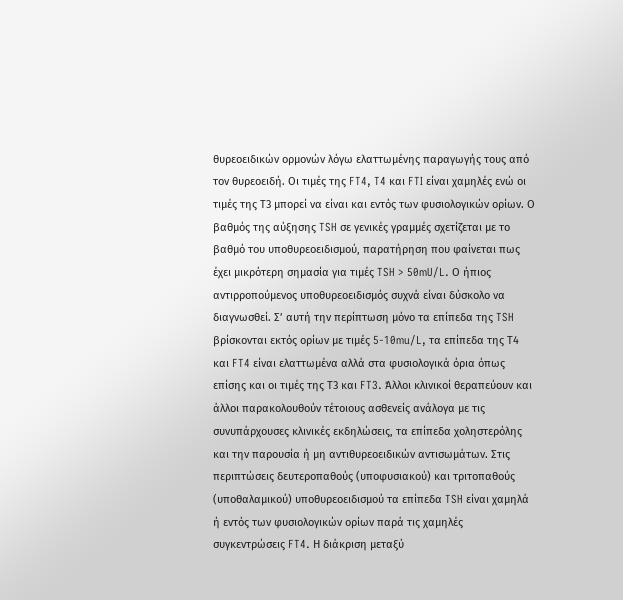θυρεοειδικών ορμονών λόγω ελαττωμένης παραγωγής τους από τον θυρεοειδή. Οι τιμές της FT4, T4 και FTI είναι χαμηλές ενώ οι τιμές της Τ3 μπορεί να είναι και εντός των φυσιολογικών ορίων. Ο βαθμός της αύξησης TSH σε γενικές γραμμές σχετίζεται με το βαθμό του υποθυρεοειδισμού, παρατήρηση που φαίνεται πως έχει μικρότερη σημασία για τιμές TSH > 50mU/L. Ο ήπιος αντιρροπούμενος υποθυρεοειδισμός συχνά είναι δύσκολο να διαγνωσθεί. Σ’ αυτή την περίπτωση μόνο τα επίπεδα της TSH βρίσκονται εκτός ορίων με τιμές 5-10mu/L, τα επίπεδα της Τ4 και FT4 είναι ελαττωμένα αλλά στα φυσιολογικά όρια όπως επίσης και οι τιμές της Τ3 και FT3. Άλλοι κλινικοί θεραπεύουν και άλλοι παρακολουθούν τέτοιους ασθενείς ανάλογα με τις συνυπάρχουσες κλινικές εκδηλώσεις, τα επίπεδα χοληστερόλης και την παρουσία ή μη αντιθυρεοειδικών αντισωμάτων. Στις περιπτώσεις δευτεροπαθούς (υποφυσιακού) και τριτοπαθούς (υποθαλαμικού) υποθυρεοειδισμού τα επίπεδα TSH είναι χαμηλά ή εντός των φυσιολογικών ορίων παρά τις χαμηλές συγκεντρώσεις FT4. Η διάκριση μεταξύ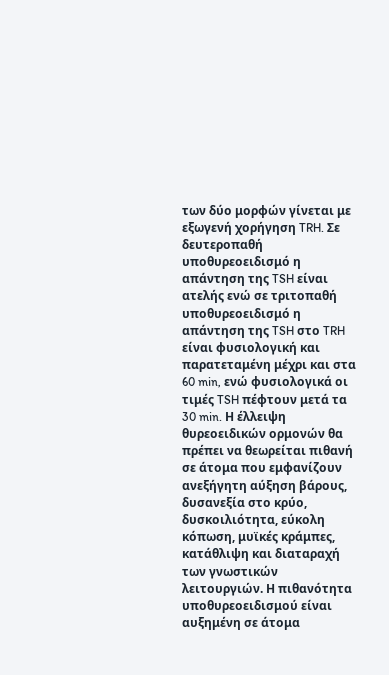των δύο μορφών γίνεται με εξωγενή χορήγηση TRH. Σε δευτεροπαθή υποθυρεοειδισμό η απάντηση της TSH είναι ατελής ενώ σε τριτοπαθή υποθυρεοειδισμό η απάντηση της TSH στο TRH είναι φυσιολογική και παρατεταμένη μέχρι και στα 60 min, ενώ φυσιολογικά οι τιμές TSH πέφτουν μετά τα 30 min. Η έλλειψη θυρεοειδικών ορμονών θα πρέπει να θεωρείται πιθανή σε άτομα που εμφανίζουν ανεξήγητη αύξηση βάρους, δυσανεξία στο κρύο, δυσκοιλιότητα, εύκολη κόπωση, μυϊκές κράμπες, κατάθλιψη και διαταραχή των γνωστικών λειτουργιών. Η πιθανότητα υποθυρεοειδισμού είναι αυξημένη σε άτομα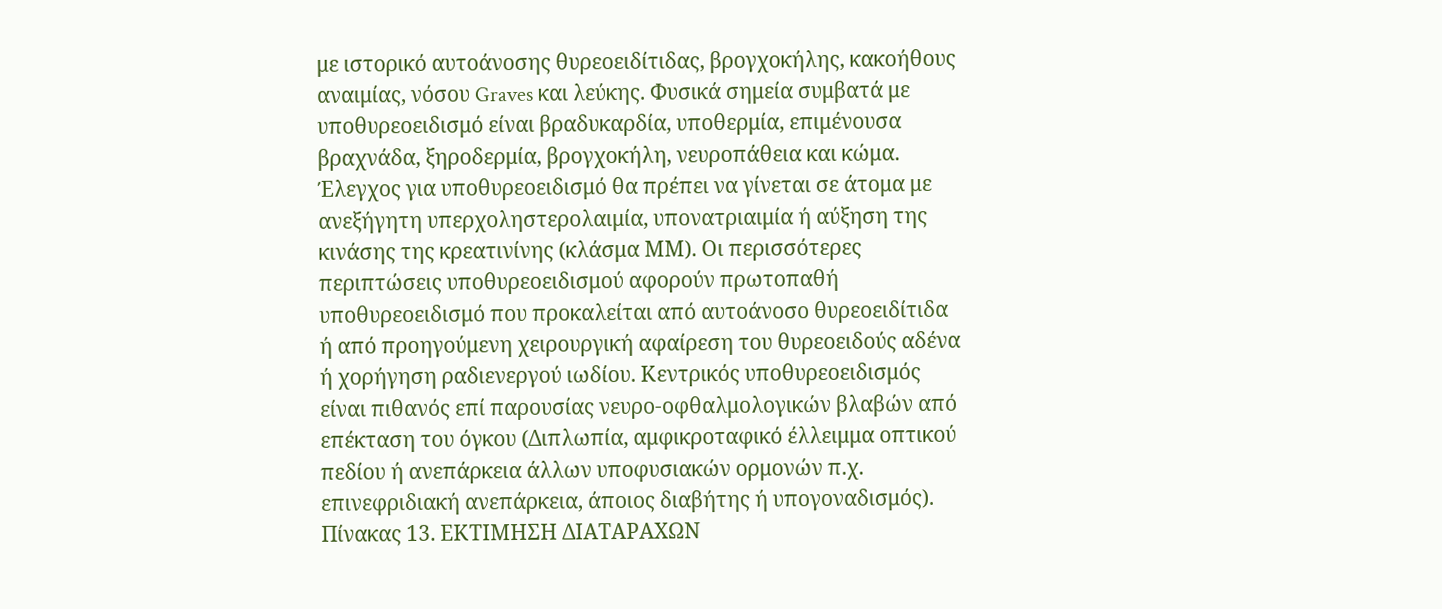με ιστορικό αυτοάνοσης θυρεοειδίτιδας, βρογχοκήλης, κακοήθους αναιμίας, νόσου Graves και λεύκης. Φυσικά σημεία συμβατά με υποθυρεοειδισμό είναι βραδυκαρδία, υποθερμία, επιμένουσα βραχνάδα, ξηροδερμία, βρογχοκήλη, νευροπάθεια και κώμα. Έλεγχος για υποθυρεοειδισμό θα πρέπει να γίνεται σε άτομα με ανεξήγητη υπερχοληστερολαιμία, υπονατριαιμία ή αύξηση της κινάσης της κρεατινίνης (κλάσμα ΜΜ). Οι περισσότερες περιπτώσεις υποθυρεοειδισμού αφορούν πρωτοπαθή υποθυρεοειδισμό που προκαλείται από αυτοάνοσο θυρεοειδίτιδα ή από προηγούμενη χειρουργική αφαίρεση του θυρεοειδούς αδένα ή χορήγηση ραδιενεργού ιωδίου. Κεντρικός υποθυρεοειδισμός είναι πιθανός επί παρουσίας νευρο-οφθαλμολογικών βλαβών από επέκταση του όγκου (Διπλωπία, αμφικροταφικό έλλειμμα οπτικού πεδίου ή ανεπάρκεια άλλων υποφυσιακών ορμονών π.χ. επινεφριδιακή ανεπάρκεια, άποιος διαβήτης ή υπογοναδισμός). Πίνακας 13. ΕΚΤΙΜΗΣΗ ΔΙΑΤΑΡΑΧΩΝ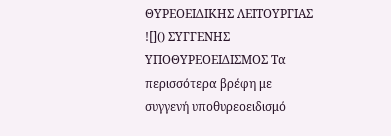ΘΥΡΕΟΕΙΔΙΚΗΣ ΛΕΙΤΟΥΡΓΙΑΣ ![]() ΣΥΓΓΕΝΗΣ ΥΠΟΘΥΡΕΟΕΙΔΙΣΜΟΣ Τα περισσότερα βρέφη με συγγενή υποθυρεοειδισμό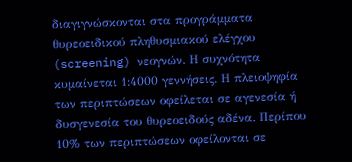διαγιγνώσκονται στα προγράμματα θυρεοειδικού πληθυσμιακού ελέγχου (screening) νεογνών. Η συχνότητα κυμαίνεται 1:4000 γεννήσεις. Η πλειοψηφία των περιπτώσεων οφείλεται σε αγενεσία ή δυσγενεσία του θυρεοειδούς αδένα. Περίπου 10% των περιπτώσεων οφείλονται σε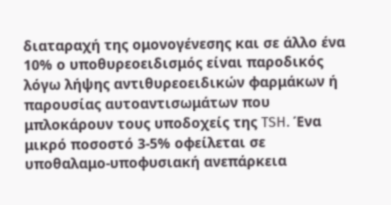διαταραχή της ομονογένεσης και σε άλλο ένα 10% ο υποθυρεοειδισμός είναι παροδικός λόγω λήψης αντιθυρεοειδικών φαρμάκων ή παρουσίας αυτοαντισωμάτων που μπλοκάρουν τους υποδοχείς της TSH. Ένα μικρό ποσοστό 3-5% οφείλεται σε υποθαλαμο-υποφυσιακή ανεπάρκεια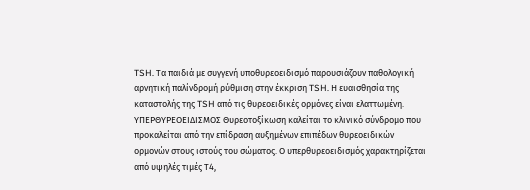TSH. Τα παιδιά με συγγενή υποθυρεοειδισμό παρουσιάζουν παθολογική αρνητική παλίνδρομή ρύθμιση στην έκκριση TSH. Η ευαισθησία της καταστολής της TSH από τις θυρεοειδικές ορμόνες είναι ελαττωμένη. ΥΠΕΡΘΥΡΕΟΕΙΔΙΣΜΟΣ Θυρεοτοξίκωση καλείται το κλινικό σύνδρομο που προκαλείται από την επίδραση αυξημένων επιπέδων θυρεοειδικών ορμονών στους ιστούς του σώματος. Ο υπερθυρεοειδισμός χαρακτηρίζεται από υψηλές τιμές Τ4,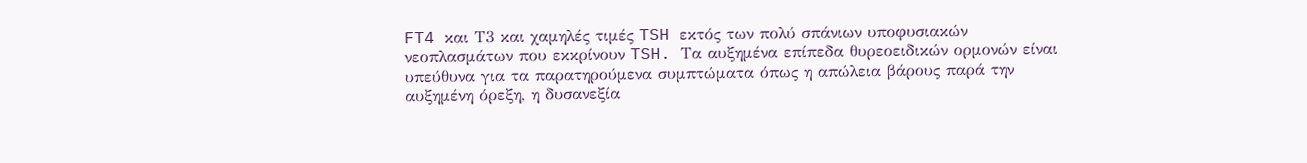FT4 και Τ3 και χαμηλές τιμές TSH εκτός των πολύ σπάνιων υποφυσιακών νεοπλασμάτων που εκκρίνουν TSH. Τα αυξημένα επίπεδα θυρεοειδικών ορμονών είναι υπεύθυνα για τα παρατηρούμενα συμπτώματα όπως η απώλεια βάρους παρά την αυξημένη όρεξη, η δυσανεξία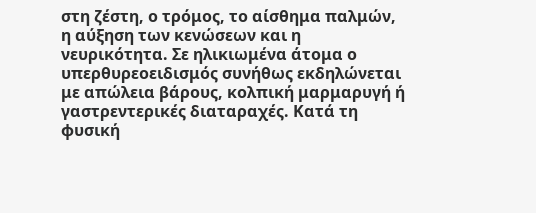στη ζέστη, ο τρόμος, το αίσθημα παλμών, η αύξηση των κενώσεων και η νευρικότητα. Σε ηλικιωμένα άτομα ο υπερθυρεοειδισμός συνήθως εκδηλώνεται με απώλεια βάρους, κολπική μαρμαρυγή ή γαστρεντερικές διαταραχές. Κατά τη φυσική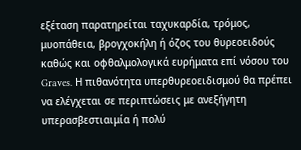εξέταση παρατηρείται ταχυκαρδία, τρόμος, μυοπάθεια, βρογχοκήλη ή όζος του θυρεοειδούς καθώς και οφθαλμολογικά ευρήματα επί νόσου του Graves. Η πιθανότητα υπερθυρεοειδισμού θα πρέπει να ελέγχεται σε περιπτώσεις με ανεξήγητη υπερασβεστιαιμία ή πολύ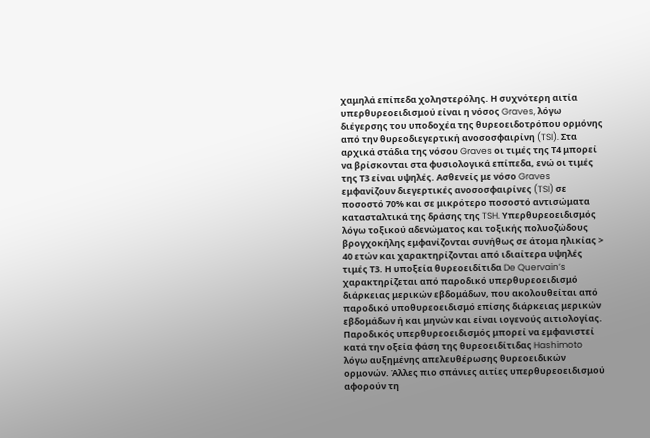χαμηλά επίπεδα χοληστερόλης. Η συχνότερη αιτία υπερθυρεοειδισμού είναι η νόσος Graves, λόγω διέγερσης του υποδοχέα της θυρεοειδοτρόπου ορμόνης από την θυρεοδιεγερτική ανοσοσφαιρίνη (TSI). Στα αρχικά στάδια της νόσου Graves οι τιμές της Τ4 μπορεί να βρίσκονται στα φυσιολογικά επίπεδα, ενώ οι τιμές της Τ3 είναι υψηλές. Ασθενείς με νόσο Graves εμφανίζουν διεγερτικές ανοσοσφαιρίνες (TSI) σε ποσοστό 70% και σε μικρότερο ποσοστό αντισώματα κατασταλτικά της δράσης της TSH. Υπερθυρεοειδισμός λόγω τοξικού αδενώματος και τοξικής πολυοζώδους βρογχοκήλης εμφανίζονται συνήθως σε άτομα ηλικίας > 40 ετών και χαρακτηρίζονται από ιδιαίτερα υψηλές τιμές Τ3. Η υποξεία θυρεοειδίτιδα De Quervain’s χαρακτηρίζεται από παροδικό υπερθυρεοειδισμό διάρκειας μερικών εβδομάδων, που ακολουθείται από παροδικό υποθυρεοειδισμό επίσης διάρκειας μερικών εβδομάδων ή και μηνών και είναι ιογενούς αιτιολογίας. Παροδικός υπερθυρεοειδισμός μπορεί να εμφανιστεί κατά την οξεία φάση της θυρεοειδίτιδας Hashimoto λόγω αυξημένης απελευθέρωσης θυρεοειδικών ορμονών. Άλλες πιο σπάνιες αιτίες υπερθυρεοειδισμού αφορούν τη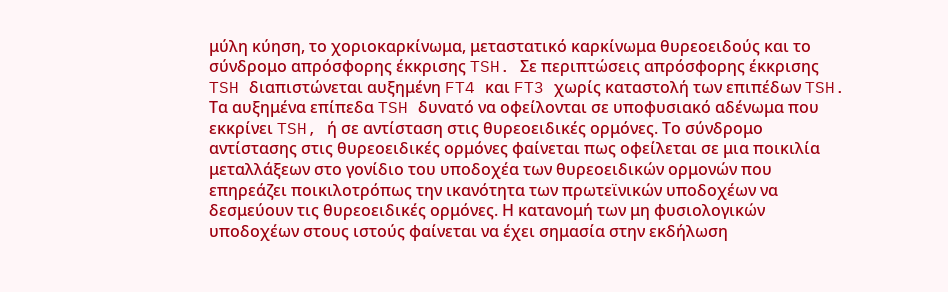μύλη κύηση, το χοριοκαρκίνωμα, μεταστατικό καρκίνωμα θυρεοειδούς και το σύνδρομο απρόσφορης έκκρισης TSH. Σε περιπτώσεις απρόσφορης έκκρισης TSH διαπιστώνεται αυξημένη FT4 και FT3 χωρίς καταστολή των επιπέδων TSH. Τα αυξημένα επίπεδα TSH δυνατό να οφείλονται σε υποφυσιακό αδένωμα που εκκρίνει TSH, ή σε αντίσταση στις θυρεοειδικές ορμόνες. Το σύνδρομο αντίστασης στις θυρεοειδικές ορμόνες φαίνεται πως οφείλεται σε μια ποικιλία μεταλλάξεων στο γονίδιο του υποδοχέα των θυρεοειδικών ορμονών που επηρεάζει ποικιλοτρόπως την ικανότητα των πρωτεϊνικών υποδοχέων να δεσμεύουν τις θυρεοειδικές ορμόνες. Η κατανομή των μη φυσιολογικών υποδοχέων στους ιστούς φαίνεται να έχει σημασία στην εκδήλωση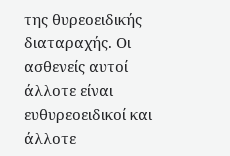της θυρεοειδικής διαταραχής. Οι ασθενείς αυτοί άλλοτε είναι ευθυρεοειδικοί και άλλοτε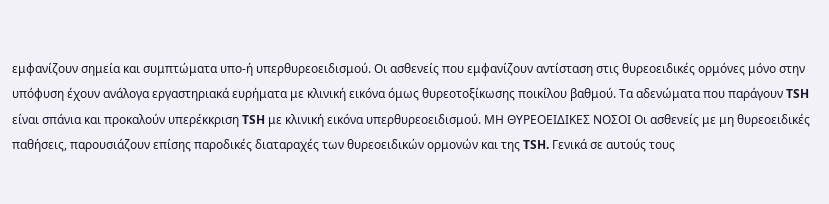εμφανίζουν σημεία και συμπτώματα υπο-ή υπερθυρεοειδισμού. Οι ασθενείς που εμφανίζουν αντίσταση στις θυρεοειδικές ορμόνες μόνο στην υπόφυση έχουν ανάλογα εργαστηριακά ευρήματα με κλινική εικόνα όμως θυρεοτοξίκωσης ποικίλου βαθμού. Τα αδενώματα που παράγουν TSH είναι σπάνια και προκαλούν υπερέκκριση TSH με κλινική εικόνα υπερθυρεοειδισμού. ΜΗ ΘΥΡΕΟΕΙΔΙΚΕΣ ΝΟΣΟΙ Οι ασθενείς με μη θυρεοειδικές παθήσεις, παρουσιάζουν επίσης παροδικές διαταραχές των θυρεοειδικών ορμονών και της TSH. Γενικά σε αυτούς τους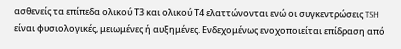ασθενείς τα επίπεδα ολικού Τ3 και ολικού Τ4 ελαττώνονται ενώ οι συγκεντρώσεις TSH είναι φυσιολογικές, μειωμένες ή αυξημένες. Ενδεχομένως ενοχοποιείται επίδραση από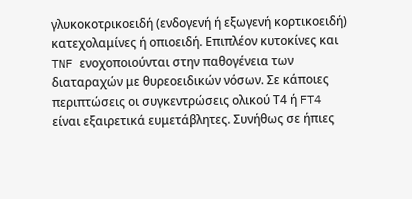γλυκοκοτρικοειδή (ενδογενή ή εξωγενή κορτικοειδή) κατεχολαμίνες ή οπιοειδή. Επιπλέον κυτοκίνες και TNF ενοχοποιούνται στην παθογένεια των διαταραχών με θυρεοειδικών νόσων. Σε κάποιες περιπτώσεις οι συγκεντρώσεις ολικού Τ4 ή FT4 είναι εξαιρετικά ευμετάβλητες. Συνήθως σε ήπιες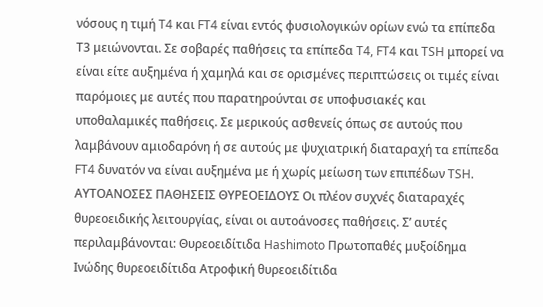νόσους η τιμή T4 και FT4 είναι εντός φυσιολογικών ορίων ενώ τα επίπεδα Τ3 μειώνονται. Σε σοβαρές παθήσεις τα επίπεδα T4, FT4 και TSH μπορεί να είναι είτε αυξημένα ή χαμηλά και σε ορισμένες περιπτώσεις οι τιμές είναι παρόμοιες με αυτές που παρατηρούνται σε υποφυσιακές και υποθαλαμικές παθήσεις. Σε μερικούς ασθενείς όπως σε αυτούς που λαμβάνουν αμιοδαρόνη ή σε αυτούς με ψυχιατρική διαταραχή τα επίπεδα FT4 δυνατόν να είναι αυξημένα με ή χωρίς μείωση των επιπέδων TSH. ΑΥΤΟΑΝΟΣΕΣ ΠΑΘΗΣΕΙΣ ΘΥΡΕΟΕΙΔΟΥΣ Οι πλέον συχνές διαταραχές θυρεοειδικής λειτουργίας, είναι οι αυτοάνοσες παθήσεις. Σ’ αυτές περιλαμβάνονται: Θυρεοειδίτιδα Hashimoto Πρωτοπαθές μυξοίδημα Ινώδης θυρεοειδίτιδα Ατροφική θυρεοειδίτιδα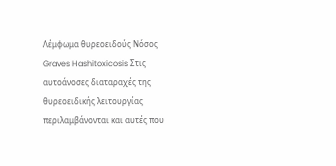Λέμφωμα θυρεοειδούς Νόσος Graves Hashitoxicosis Στις αυτοάνοσες διαταραχές της θυρεοειδικής λειτουργίας περιλαμβάνονται και αυτές που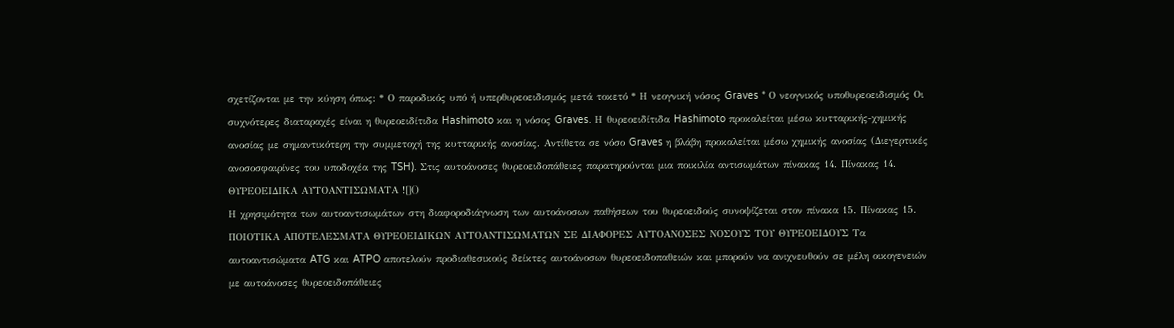σχετίζονται με την κύηση όπως: * Ο παροδικός υπό ή υπερθυρεοειδισμός μετά τοκετό * Η νεογνική νόσος Graves * Ο νεογνικός υποθυρεοειδισμός Οι συχνότερες διαταραχές είναι η θυρεοειδίτιδα Hashimoto και η νόσος Graves. Η θυρεοειδίτιδα Hashimoto προκαλείται μέσω κυτταρικής-χημικής ανοσίας με σημαντικότερη την συμμετοχή της κυτταρικής ανοσίας. Αντίθετα σε νόσο Graves η βλάβη προκαλείται μέσω χημικής ανοσίας (Διεγερτικές ανοσοσφαιρίνες του υποδοχέα της TSH). Στις αυτοάνοσες θυρεοειδοπάθειες παρατηρούνται μια ποικιλία αντισωμάτων πίνακας 14. Πίνακας 14. ΘΥΡΕΟΕΙΔΙΚΑ ΑΥΤΟΑΝΤΙΣΩΜΑΤΑ ![]()
Η χρησιμότητα των αυτοαντισωμάτων στη διαφοροδιάγνωση των αυτοάνοσων παθήσεων του θυρεοειδούς συνοψίζεται στον πίνακα 15. Πίνακας 15. ΠΟΙΟΤΙΚΑ ΑΠΟΤΕΛΕΣΜΑΤΑ ΘΥΡΕΟΕΙΔΙΚΩΝ ΑΥΤΟΑΝΤΙΣΩΜΑΤΩΝ ΣΕ ΔΙΑΦΟΡΕΣ ΑΥΤΟΑΝΟΣΕΣ ΝΟΣΟΥΣ ΤΟΥ ΘΥΡΕΟΕΙΔΟΥΣ Τα αυτοαντισώματα ATG και ATPO αποτελούν προδιαθεσικούς δείκτες αυτοάνοσων θυρεοειδοπαθειών και μπορούν να ανιχνευθούν σε μέλη οικογενειών με αυτοάνοσες θυρεοειδοπάθειες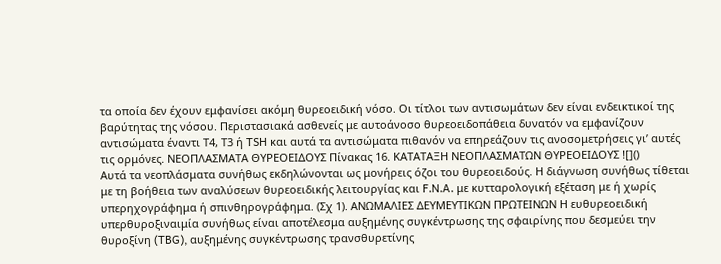τα οποία δεν έχουν εμφανίσει ακόμη θυρεοειδική νόσο. Οι τίτλοι των αντισωμάτων δεν είναι ενδεικτικοί της βαρύτητας της νόσου. Περιστασιακά ασθενείς με αυτοάνοσο θυρεοειδοπάθεια δυνατόν να εμφανίζουν αντισώματα έναντι Τ4, Τ3 ή TSH και αυτά τα αντισώματα πιθανόν να επηρεάζουν τις ανοσομετρήσεις γι’ αυτές τις ορμόνες. ΝΕΟΠΛΑΣΜΑΤΑ ΘΥΡΕΟΕΙΔΟΥΣ Πίνακας 16. ΚΑΤΑΤΑΞΗ ΝΕΟΠΛΑΣΜΑΤΩΝ ΘΥΡΕΟΕΙΔΟΥΣ ![]()
Αυτά τα νεοπλάσματα συνήθως εκδηλώνονται ως μονήρεις όζοι του θυρεοειδούς. Η διάγνωση συνήθως τίθεται με τη βοήθεια των αναλύσεων θυρεοειδικής λειτουργίας και F.N.A. με κυτταρολογική εξέταση με ή χωρίς υπερηχογράφημα ή σπινθηρογράφημα. (Σχ 1). ΑΝΩΜΑΛΙΕΣ ΔΕΥΜΕΥΤΙΚΩΝ ΠΡΩΤΕΙΝΩΝ Η ευθυρεοειδική υπερθυροξιναιμία συνήθως είναι αποτέλεσμα αυξημένης συγκέντρωσης της σφαιρίνης που δεσμεύει την θυροξίνη (TBG), αυξημένης συγκέντρωσης τρανσθυρετίνης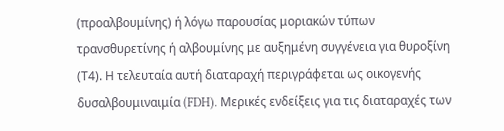(προαλβουμίνης) ή λόγω παρουσίας μοριακών τύπων τρανσθυρετίνης ή αλβουμίνης με αυξημένη συγγένεια για θυροξίνη (Τ4). Η τελευταία αυτή διαταραχή περιγράφεται ως οικογενής δυσαλβουμιναιμία (FDH). Μερικές ενδείξεις για τις διαταραχές των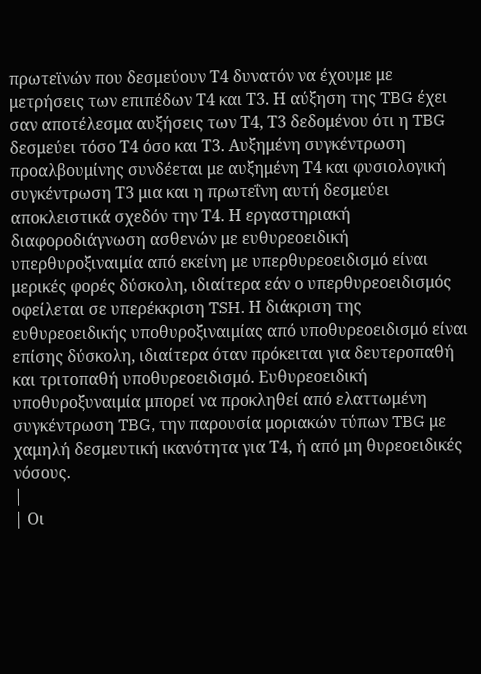πρωτεϊνών που δεσμεύουν Τ4 δυνατόν να έχουμε με μετρήσεις των επιπέδων Τ4 και Τ3. Η αύξηση της TBG έχει σαν αποτέλεσμα αυξήσεις των Τ4, Τ3 δεδομένου ότι η TBG δεσμεύει τόσο Τ4 όσο και Τ3. Αυξημένη συγκέντρωση προαλβουμίνης συνδέεται με αυξημένη Τ4 και φυσιολογική συγκέντρωση Τ3 μια και η πρωτεΐνη αυτή δεσμεύει αποκλειστικά σχεδόν την Τ4. Η εργαστηριακή διαφοροδιάγνωση ασθενών με ευθυρεοειδική υπερθυροξιναιμία από εκείνη με υπερθυρεοειδισμό είναι μερικές φορές δύσκολη, ιδιαίτερα εάν ο υπερθυρεοειδισμός οφείλεται σε υπερέκκριση TSH. Η διάκριση της ευθυρεοειδικής υποθυροξιναιμίας από υποθυρεοειδισμό είναι επίσης δύσκολη, ιδιαίτερα όταν πρόκειται για δευτεροπαθή και τριτοπαθή υποθυρεοειδισμό. Ευθυρεοειδική υποθυροξυναιμία μπορεί να προκληθεί από ελαττωμένη συγκέντρωση TBG, την παρουσία μοριακών τύπων TBG με χαμηλή δεσμευτική ικανότητα για Τ4, ή από μη θυρεοειδικές νόσους.
|
| Οι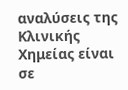αναλύσεις της Κλινικής Χημείας είναι σε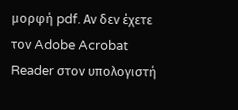μορφή pdf. Αν δεν έχετε τον Adobe Acrobat Reader στον υπολογιστή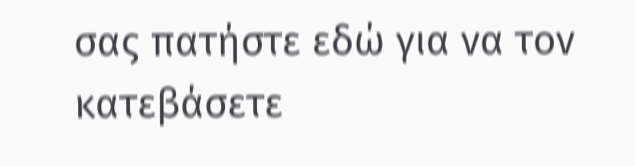σας πατήστε εδώ για να τον κατεβάσετε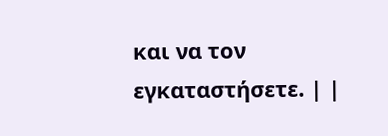και να τον εγκαταστήσετε. | |